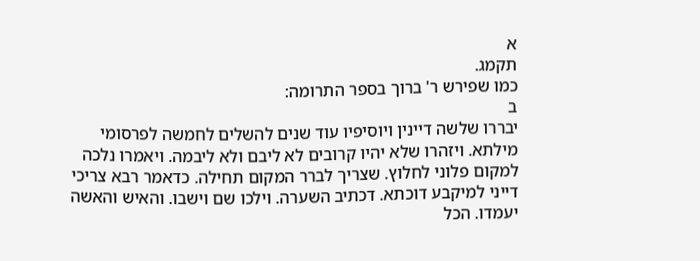א
תקמג.
כמו שפירש ר' ברוך בספר התרומה:
ב
יבררו שלשה דיינין ויוסיפיו עוד שנים להשלים לחמשה לפרסומי מילתא. ויזהרו שלא יהיו קרובים לא ליבם ולא ליבמה. ויאמרו נלכה למקום פלוני לחלוץ. שצריך לברר המקום תחילה. כדאמר רבא צריכי דייני למיקבע דוכתא. דכתיב השערה. וילכו שם וישבו. והאיש והאשה יעמדו. הכל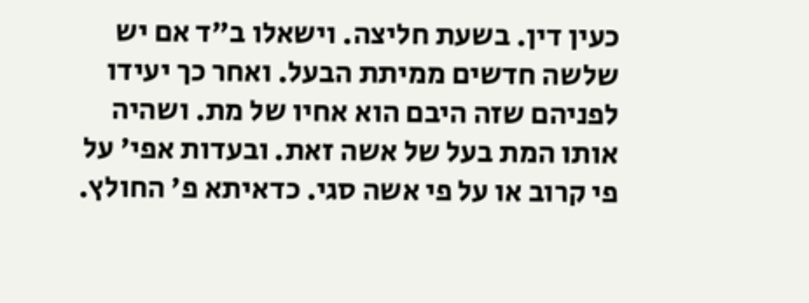כעין דין. בשעת חליצה. וישאלו ב"ד אם יש שלשה חדשים ממיתת הבעל. ואחר כך יעידו לפניהם שזה היבם הוא אחיו של מת. ושהיה אותו המת בעל של אשה זאת. ובעדות אפי' על פי קרוב או על פי אשה סגי. כדאיתא פ' החולץ.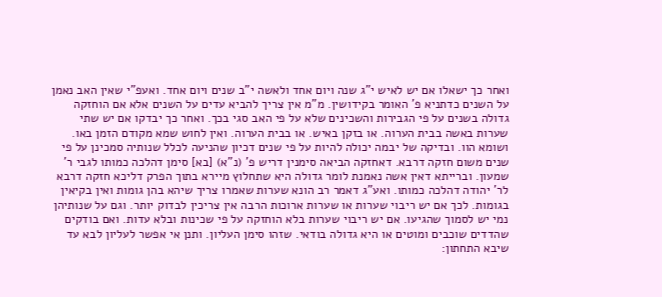ואחר כך ישאלו אם יש לאיש י"ג שנה ויום אחד ולאשה י"ב שנים ויום אחד. ואעפ"י שאין האב נאמן על השנים כדתניא פ' האומר בקידושין. מ"מ אין צריך להביא עדים על השנים אלא אם הוחזקה גדולה בשנים על פי הגבירות והשכינים שלא על פי האב סגי בכך. ואחר כך יבדקו אם יש שתי שערות באשה בבית הערוה. או בזקן באיש. או בבית הערוה. ואין לחוש שמא מקודם הזמן באו. ושומא הוו. ובדיקה של יבמה יכולה להיות על פי שנים דכיון שהניעה לכלל שנותיה סמכינן על פי שנים משום חזקה דרבא. דאחזקה הביאה סימנין דריש פ' (נ"א) [בא] סימן דהלכה כמותו לגבי ר' שמעון. וברייתא דאין אשה נאמנת לומר גדולה היא שתחלוץ מיירא בתוך הפרק דליכא חזקה דרבא לר' יהודה דהלכה כמותו. ואע"ג דאמר רב הונא שערות שאמרו צריך שיהא בהן גומות ואין בקיאין בגומות. לכך אם יש ריבוי שערות או שערות ארוכות הרבה אין צריכין לבדוק יותר. וגם על שנותיהן נמי יש לסמוך שהגיעו. אם יש ריבוי שערות בלא הוחזקה על פי שכינות ובלא עדות. ואם בודקים שהדדים שוכבים ומוטים או היא גדולה בודאי. שזהו סימן העליון. ותנן אי אפשר לעליון לבא עד שיבא התחתון: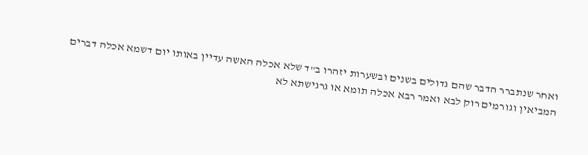ואחר שנתברר הדבר שהם גדולים בשנים ובשערות יזהרו ב"ד שלא אכלה האשה עדיין באותו יום דשמא אכלה דברים המביאין וגורמים רוק לבא ואמר רבא אכלה תומא או גרגישתא לא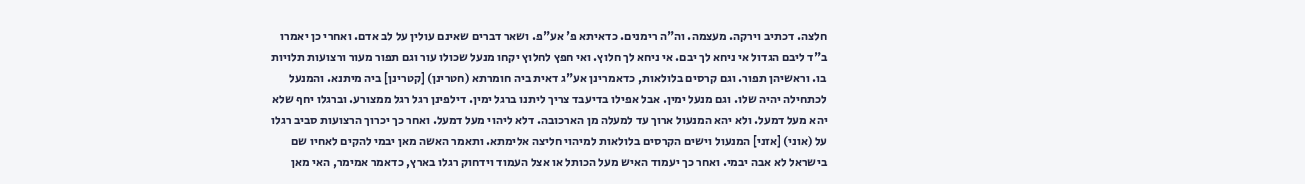חלצה. דכתיב וירקה. מעצמה. וה"ה רימנים. כדאיתא פ' אע"פ. ושאר דברים שאינם עולין על לב אדם. ואחרי כן יאמרו ב"ד ליבם הגדול אי ניחא לך יבם. אי ניחא לך חלוץ. ואי חפץ לחלוץ יקחו מנעל שכולו עור וגם תפור מעור ורצועות תלויות בו. וראשיהן תפור. וגם קרסים בלולאות, כדאמרינן אע"ג דאית ביה חומרתא (חטרינן) [קטרינן] ביה מיתנא. והמנעל לכתחילה יהיה שלו. וגם מנעל ימין. אבל אפילו בדיעבד צריך ליתנו ברגל ימין. דילפינן רגל רגל ממצורע. וברגלו יחף שלא יהא מעל דמעל. ולא יהא המנעול ארוך עד למעלה מן הארכובה. דלא ליהוי מעל דמעל. ואחר כך יכרוך הרצועות סביב רגלו על (אוני) [אזני] המנעול וישים הקרסים בלולאות למיהוי חליצה אלימתא. ותאמר האשה מאן יבמי להקים לאחיו שם בישראל לא אבה יבמי. ואחר כך יעמוד האיש מעל הכותל או אצל העמוד וידחוק רגלו בארץ, כדאמר אמימר, האי מאן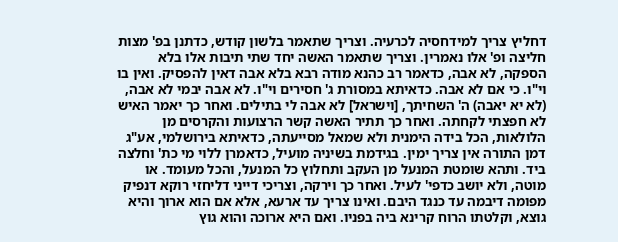דחליץ צריך למידחסיה לכרעיה. וצריך שתאמר בלשון קודש, כדתנן בפ' מצות חליצה ופ' אלו נאמרין. וצריך שתאמר האשה יחד שתי תיבות אלו בלא הספקה, לא אבה, כדאמר רב כהנא מודה רבא בלא אבה דאין להפסיק. ואין בו וי"ו. כי אם לא אבה. כדאיתא במסורת ג' חסירים וי"ו. לא אבה יבמי לא אבה, (לא יא יאבה) ה' השחיתך, [וישראל] לא אבה לי בתילים. ואחר כך יאמר האיש לא חפצתי לקחתה. ואחר כך תתיר האשה קשר הרצועות והקרסים מן הלולאות, הכל בידה הימנית ולא שמאל מסייעתה, כדאיתא בירושלמי, אע"ג דמן התורה אין צריך ימין. בגידמת בשיניה מועיל, כדאמרן ללוי מי כת' וחלצה ביד. ותהא שומטת המנעל מן העקב ותחלוץ כל המנעל, והכל מעומד. או מוטה, ולא יושב כדפי' לעיל. ואחר כך וירקה, וצריכי דייני דליחזי רוקא דנפיק מפומה דיבמה עד כנגד היבם. ואינו צריך עד ארעא, אלא אם הוא ארוך והיא גוצא, וקלטתו הרוח קרינא ביה בפניו. ואם היא ארוכה והוא גוץ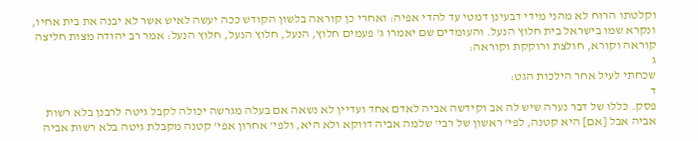וקלטתו הרוח לא מהני מידי דבעינן דמטי עד להדי אפיה: ואחרי כן קוראה בלשון הקודש ככה יעשה לאיש אשר לא יבנה את בית אחיו, ונקרא שמו בישראל בית חלוץ הנעל. והעומדים שם יאמרו ג' פעמים חלוץ, הנעל, חלוץ הנעל, חלוץ הנעל: אמר רב יהודה מצות חליצה קוראה וקורא, חולצת ורוקקת וקוראה:
ג
שכחתי לעיל אחר הילכות הגט:
ד
פסק. כללו של דבר נערה שיש לה אב וקידשה אביה לאדם אחד ועדיין לא נשאה אם בעלה מגרשה יכולה לקבל גיטה לרבנן בלא רשות אביה אבל [אם] היא קטנה, לפי' ראשון של רבי' שלמה אביה דווקא ולא היא, ולפי' אחרון אפי' קטנה מקבלת גיטה בלא רשות אביה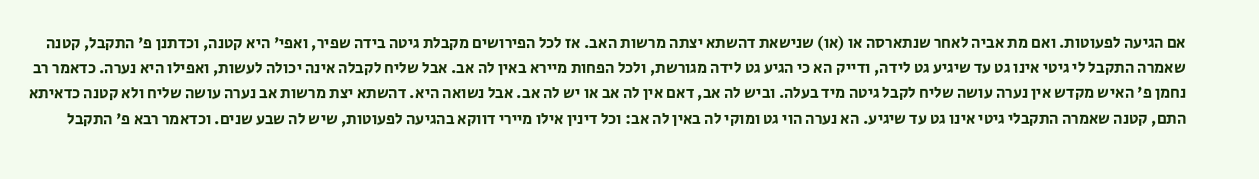אם הגיעה לפעוטות. ואם מת אביה לאחר שנתארסה או (או) שנישאת דהשתא יצתה מרשות האב. אז לכל הפירושים מקבלת גיטה בידה שפיר, ואפי' היא קטנה, וכדתנן פ' התקבל, קטנה שאמרה התקבל לי גיטי אינו גט עד שיגיע גט לידה, ודייק הא כי הגיע גט לידה מגורשת, ולכל הפחות מיירא באין לה אב. אבל שליח לקבלה אינה יכולה לעשות, ואפילו היא נערה. כדאמר רב נחמן פ' האיש מקדש אין נערה עושה שליח לקבל גיטה מיד בעלה. וביש לה אב, דאם אין לה אב או יש לה אב. אבל נשואה היא. דהשתא יצת מרשות אב נערה עושה שליח ולא קטנה כדאיתא התם, קטנה שאמרה התקבלי גיטי אינו גט עד שיגיע. הא נערה הוי גט ומוקי לה באין לה אב: וכל דינין אילו מיירי דווקא בהגיעה לפעוטות, שיש לה שבע שנים. וכדאמר רבא פ' התקבל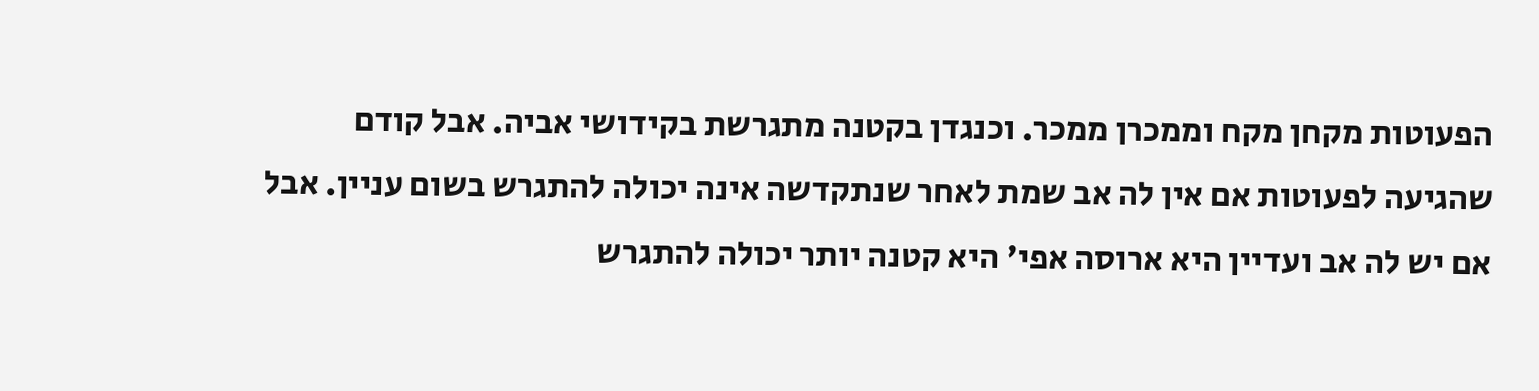הפעוטות מקחן מקח וממכרן ממכר. וכנגדן בקטנה מתגרשת בקידושי אביה. אבל קודם שהגיעה לפעוטות אם אין לה אב שמת לאחר שנתקדשה אינה יכולה להתגרש בשום עניין. אבל אם יש לה אב ועדיין היא ארוסה אפי' היא קטנה יותר יכולה להתגרש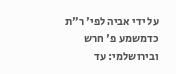על ידי אביה לפי' ר"ת כדמשמע פ' חרש ובירושלמי: עד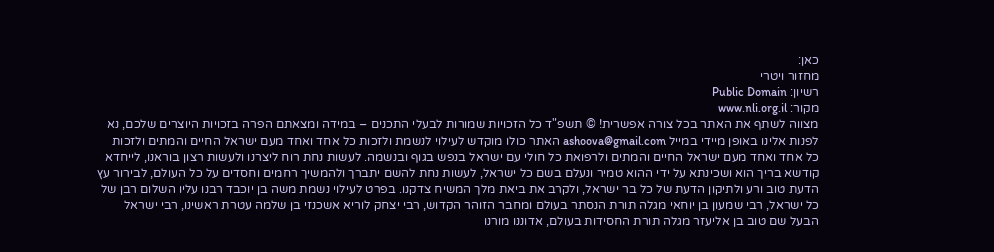כאן:
מחזור ויטרי
רשיון: Public Domain
מקור: www.nli.org.il
מצווה לשתף את האתר בכל צורה אפשרית! © תשפ"ד כל הזכויות שמורות לבעלי התכנים – במידה ומצאתם הפרה בזכויות היוצרים שלכם, נא לפנות אלינו באופן מיידי במייל ashoova@gmail.com האתר כולו מוקדש לעילוי לנשמת ולזכות כל אחד ואחד מעם ישראל החיים והמתים ולזכות כל אחד ואחד מעם ישראל החיים והמתים ולרפואת כל חולי עם ישראל בנפש בגוף ובנשמה. לעשות נחת רוח ליצרנו ולעשות רצון בוראנו, לייחדא קודשא בריך הוא ושכינתא על ידי ההוא טמיר ונעלם בשם כל ישראל, לעשות נחת להשם יתברך ולהמשיך רחמים וחסדים על כל העולם, לבירור עץ הדעת טוב ורע ולתיקון הדעת של כל בר ישראל, ולקרב את ביאת מלך המשיח צדקנו. בפרט לעילוי נשמת משה בן יוכבד רבנו עליו השלום רבן של כל ישראל, רבי שמעון בן יוחאי מגלה תורת הנסתר בעולם ומחבר הזוהר הקדוש, רבי יצחק לוריא אשכנזי בן שלמה עטרת ראשינו, רבי ישראל הבעל שם טוב בן אליעזר מגלה תורת החסידות בעולם, אדוננו מורנו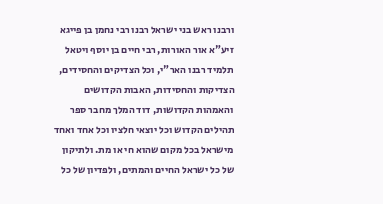ורבנו ראש בני ישראל רבנו רבי נחמן בן פייגא זיע"א אור האורות, רבי חיים בן יוסף ויטאל תלמיד רבנו האר"י, וכל הצדיקים והחסידים, הצדיקות והחסידות, האבות הקדושים והאמהות הקדושות, דוד המלך מחבר ספר תהילים הקדוש וכל יוצאי חלציו וכל אחד ואחד מישראל בכל מקום שהוא חי או מת. ולתיקון של כל ישראל החיים והמתים, ולפדיון של כל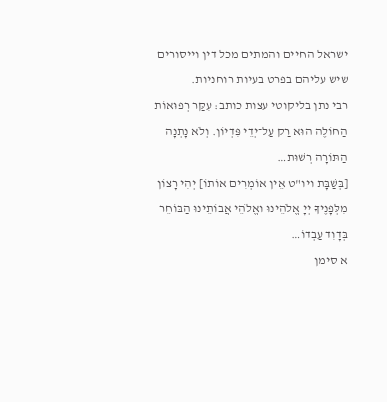ישראל החיים והמתים מכל דין וייסורים שיש עליהם בפרט בעיות רוחניות.
רבי נתן בליקוטי עצות כותב: עִקַּר רְפוּאוֹת הַחוֹלֶה הוּא רַק עַל־יְדֵי פִּדְיוֹן. וְלֹא נָתְנָה הַתּוֹרָה רְשׁוּת…
[בְּשַׁבָּת ויו"ט אֵין אוֹמְרִים אוֹתוֹ] יְהִי רָצוֹן מִלְּפָנֶיךָ יְיָ אֱלֹהֵינוּ ואֱלֹהֵי אֲבוֹתֵינוּ הַבּוֹחֵר בְּדָוִד עַבְדוֹ…
א סימן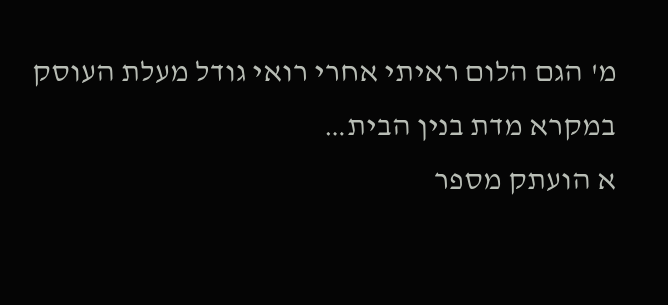מ' הגם הלום ראיתי אחרי רואי גודל מעלת העוסק במקרא מדת בנין הבית…
א הועתק מספר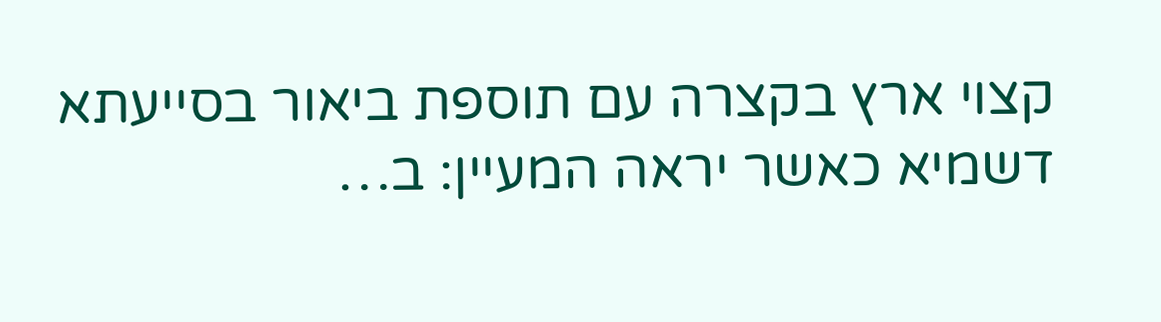קצוי ארץ בקצרה עם תוספת ביאור בסייעתא דשמיא כאשר יראה המעיין: ב…